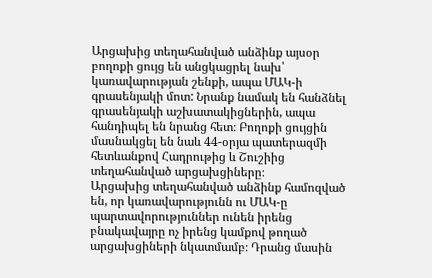Արցախից տեղահանված անձինք այսօր բողոքի ցույց են անցկացրել նախ՝ կառավարության շենքի, ապա ՄԱԿ-ի գրասենյակի մոտ: Նրանք նամակ են հանձնել գրասենյակի աշխատակիցներին, ապա հանդիպել են նրանց հետ։ Բողոքի ցույցին մասնակցել են նաև 44-օրյա պատերազմի հետևանքով Հադրութից և Շուշիից տեղահանված արցախցիները։
Արցախից տեղահանված անձինք համոզված են, որ կառավարությունն ու ՄԱԿ-ը պարտավորություններ ունեն իրենց բնակավայրը ոչ իրենց կամքով թողած արցախցիների նկատմամբ։ Դրանց մասին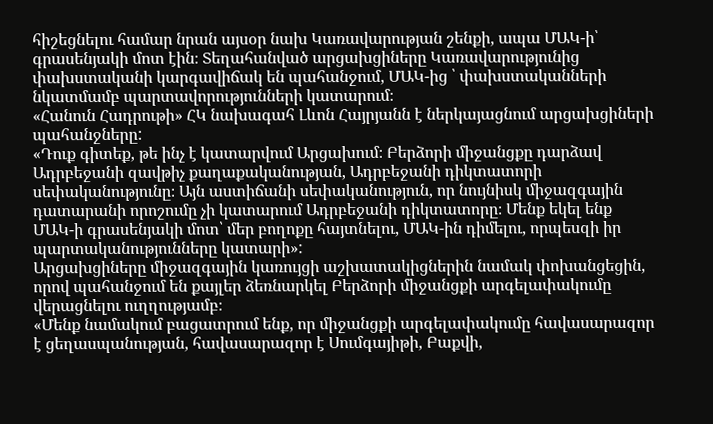հիշեցնելու համար նրան այսօր նախ Կառավարության շենքի, ապա ՄԱԿ-ի՝ գրասենյակի մոտ էին։ Տեղահանված արցախցիները Կառավարությունից փախստականի կարգավիճակ են պահանջում, ՄԱԿ-ից ՝ փախստականների նկատմամբ պարտավորությունների կատարում։
«Հանուն Հադրութի» ՀԿ նախագահ Լևոն Հայրյանն է ներկայացնում արցախցիների պահանջները:
«Դուք գիտեք, թե ինչ է կատարվում Արցախում։ Բերձորի միջանցքը դարձավ Ադրբեջանի զավթիչ քաղաքականության, Ադրբեջանի դիկտատորի սեփականությունը։ Այն աստիճանի սեփականություն, որ նույնիսկ միջազգային դատարանի որոշումը չի կատարում Ադրբեջանի դիկտատորը։ Մենք եկել ենք ՄԱԿ-ի գրասենյակի մոտ՝ մեր բողոքը հայտնելու, ՄԱԿ-ին դիմելու, որպեսզի իր պարտականությունները կատարի»:
Արցախցիները միջազգային կառույցի աշխատակիցներին նամակ փոխանցեցին, որով պահանջում են քայլեր ձեռնարկել Բերձորի միջանցքի արգելափակումը վերացնելու ուղղությամբ։
«Մենք նամակում բացատրում ենք, որ միջանցքի արգելափակումը հավասարազոր է ցեղասպանության, հավասարազոր է Սումգայիթի, Բաքվի,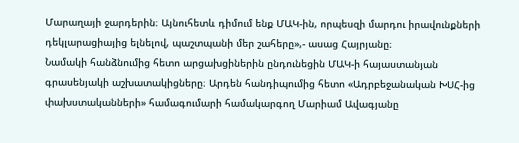Մարաղայի ջարդերին։ Այնուհետև դիմում ենք ՄԱԿ-ին, որպեսզի մարդու իրավունքների դեկլարացիայից ելնելով, պաշտպանի մեր շահերը»,- ասաց Հայրյանը։
Նամակի հանձնումից հետո արցախցիներին ընդունեցին ՄԱԿ-ի հայաստանյան գրասենյակի աշխատակիցները։ Արդեն հանդիպումից հետո «Ադրբեջանական ԽՍՀ-ից փախստականների» համագումարի համակարգող Մարիամ Ավագյանը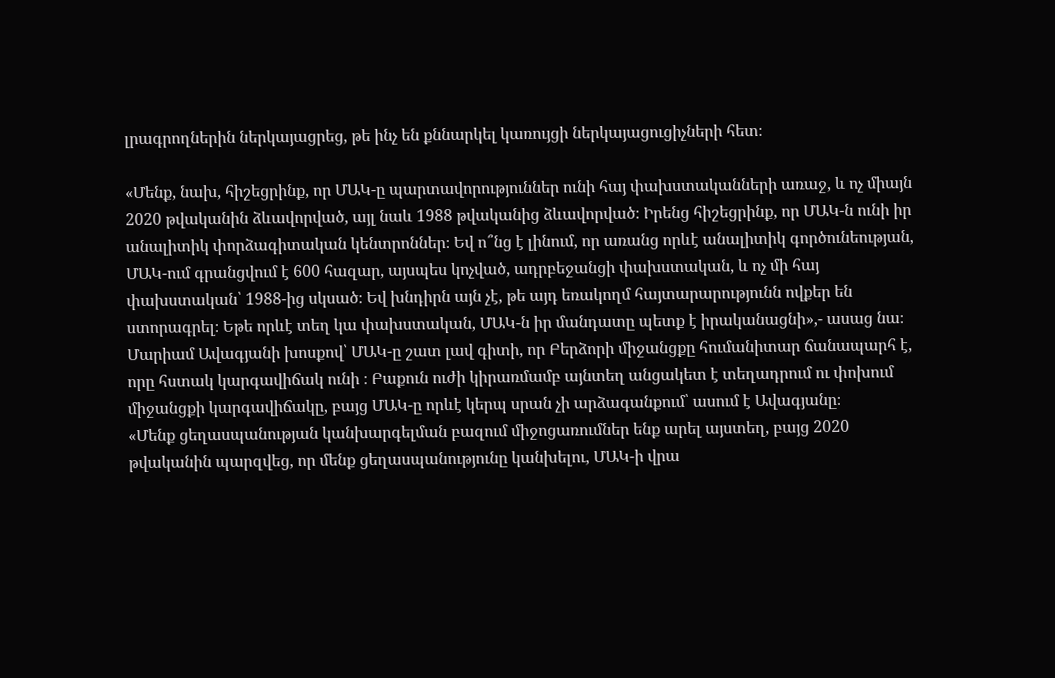լրագրողներին ներկայացրեց, թե ինչ են քննարկել կառույցի ներկայացուցիչների հետ։

«Մենք, նախ, հիշեցրինք, որ ՄԱԿ-ը պարտավորություններ ունի հայ փախստականների առաջ, և ոչ միայն 2020 թվականին ձևավորված, այլ նաև 1988 թվականից ձևավորված։ Իրենց հիշեցրինք, որ ՄԱԿ-ն ունի իր անալիտիկ փորձագիտական կենտրոններ։ Եվ ո՞նց է լինում, որ առանց որևէ անալիտիկ գործունեության, ՄԱԿ-ում գրանցվում է 600 հազար, այսպես կոչված, ադրբեջանցի փախստական, և ոչ մի հայ փախստական՝ 1988-ից սկսած։ Եվ խնդիրն այն չէ, թե այդ եռակողմ հայտարարությունն ովքեր են ստորագրել։ Եթե որևէ տեղ կա փախստական, ՄԱԿ-ն իր մանդատը պետք է իրականացնի»,- ասաց նա։
Մարիամ Ավագյանի խոսքով՝ ՄԱԿ-ը շատ լավ գիտի, որ Բերձորի միջանցքը հումանիտար ճանապարհ է, որը հստակ կարգավիճակ ունի ։ Բաքուն ուժի կիրառմամբ այնտեղ անցակետ է տեղադրում ու փոխում միջանցքի կարգավիճակը, բայց ՄԱԿ-ը որևէ կերպ սրան չի արձագանքում՝ ասում է Ավագյանը։
«Մենք ցեղասպանության կանխարգելման բազում միջոցառումներ ենք արել այստեղ, բայց 2020 թվականին պարզվեց, որ մենք ցեղասպանությունը կանխելու, ՄԱԿ-ի վրա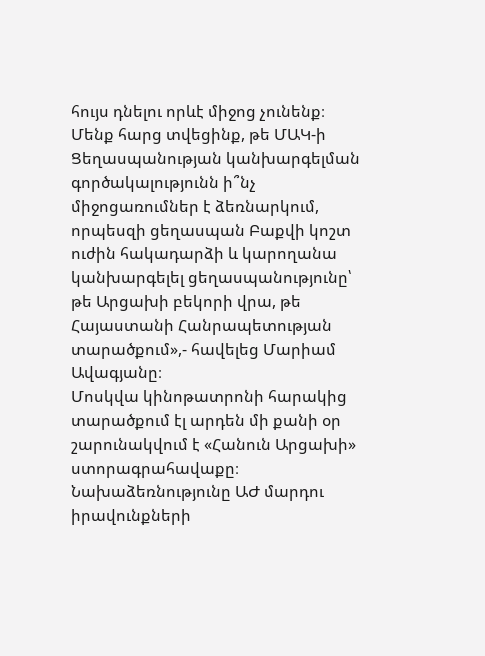հույս դնելու որևէ միջոց չունենք։ Մենք հարց տվեցինք, թե ՄԱԿ-ի Ցեղասպանության կանխարգելման գործակալությունն ի՞նչ միջոցառումներ է ձեռնարկում, որպեսզի ցեղասպան Բաքվի կոշտ ուժին հակադարձի և կարողանա կանխարգելել ցեղասպանությունը՝ թե Արցախի բեկորի վրա, թե Հայաստանի Հանրապետության տարածքում»,- հավելեց Մարիամ Ավագյանը։
Մոսկվա կինոթատրոնի հարակից տարածքում էլ արդեն մի քանի օր շարունակվում է «Հանուն Արցախի» ստորագրահավաքը։ Նախաձեռնությունը ԱԺ մարդու իրավունքների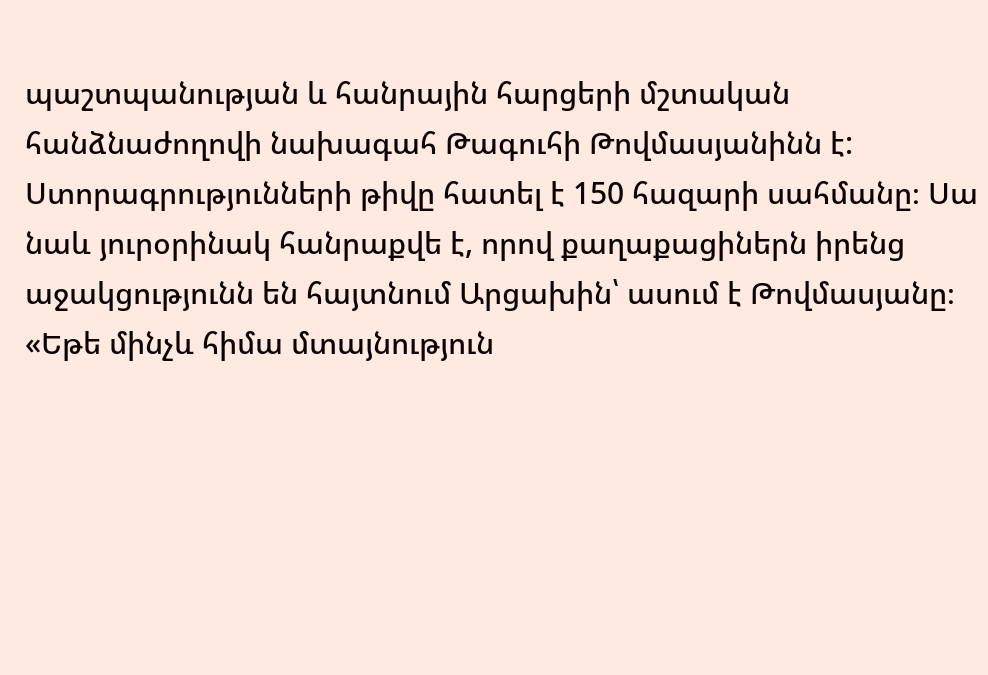պաշտպանության և հանրային հարցերի մշտական հանձնաժողովի նախագահ Թագուհի Թովմասյանինն է: Ստորագրությունների թիվը հատել է 150 հազարի սահմանը։ Սա նաև յուրօրինակ հանրաքվե է, որով քաղաքացիներն իրենց աջակցությունն են հայտնում Արցախին՝ ասում է Թովմասյանը։
«Եթե մինչև հիմա մտայնություն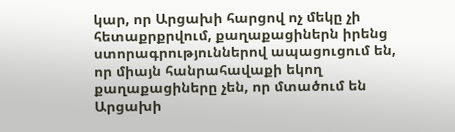կար, որ Արցախի հարցով ոչ մեկը չի հետաքրքրվում, քաղաքացիներն իրենց ստորագրություններով ապացուցում են, որ միայն հանրահավաքի եկող քաղաքացիները չեն, որ մտածում են Արցախի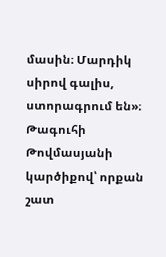մասին։ Մարդիկ սիրով գալիս, ստորագրում են»։
Թագուհի Թովմասյանի կարծիքով՝ որքան շատ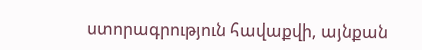ստորագրություն հավաքվի, այնքան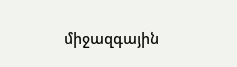միջազգային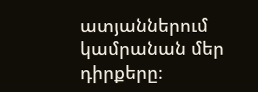ատյաններում կամրանան մեր դիրքերը։